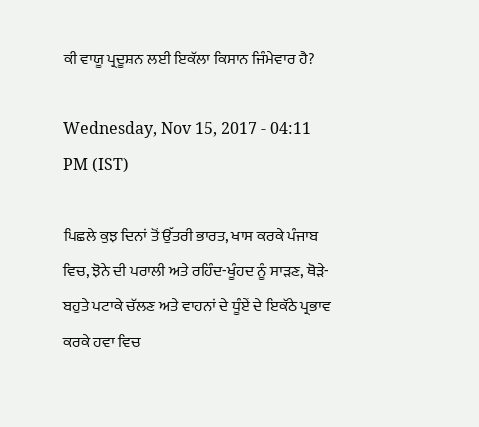ਕੀ ਵਾਯੂ ਪ੍ਰਦੂਸ਼ਨ ਲਈ ਇਕੱਲਾ ਕਿਸਾਨ ਜਿੰਮੇਵਾਰ ਹੈ?

Wednesday, Nov 15, 2017 - 04:11 PM (IST)

ਪਿਛਲੇ ਕੁਝ ਦਿਨਾਂ ਤੋਂ ਉੱਤਰੀ ਭਾਰਤ, ਖਾਸ ਕਰਕੇ ਪੰਜਾਬ ਵਿਚ, ਝੋਨੇ ਦੀ ਪਰਾਲੀ ਅਤੇ ਰਹਿੰਦ-ਖੂੰਹਦ ਨੂੰ ਸਾੜਣ, ਥੋੜੇ-ਬਹੁਤੇ ਪਟਾਕੇ ਚੱਲਣ ਅਤੇ ਵਾਹਨਾਂ ਦੇ ਧੂੰਏਂ ਦੇ ਇਕੱਠੇ ਪ੍ਰਭਾਵ ਕਰਕੇ ਹਵਾ ਵਿਚ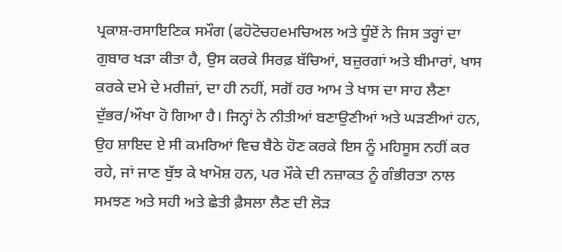ਪ੍ਰਕਾਸ਼-ਰਸਾਇਣਿਕ ਸਮੌਗ (ਫਹੋਟੋਚਹeਮਚਿਅਲ ਅਤੇ ਧੂੰਏਂ ਨੇ ਜਿਸ ਤਰ੍ਹਾਂ ਦਾ ਗੁਬਾਰ ਖੜਾ ਕੀਤਾ ਹੈ, ਉਸ ਕਰਕੇ ਸਿਰਫ਼ ਬੱਚਿਆਂ, ਬਜ਼ੁਰਗਾਂ ਅਤੇ ਬੀਮਾਰਾਂ, ਖਾਸ ਕਰਕੇ ਦਮੇ ਦੇ ਮਰੀਜ਼ਾਂ, ਦਾ ਹੀ ਨਹੀਂ, ਸਗੋਂ ਹਰ ਆਮ ਤੇ ਖਾਸ ਦਾ ਸਾਹ ਲੈਣਾ ਦੁੱਭਰ/ਔਖਾ ਹੋ ਗਿਆ ਹੈ। ਜਿਨ੍ਹਾਂ ਨੇ ਨੀਤੀਆਂ ਬਣਾਉਣੀਆਂ ਅਤੇ ਘੜਣੀਆਂ ਹਨ, ਉਹ ਸ਼ਾਇਦ ਏ ਸੀ ਕਮਰਿਆਂ ਵਿਚ ਬੈਠੇ ਹੋਣ ਕਰਕੇ ਇਸ ਨੂੰ ਮਹਿਸੂਸ ਨਹੀਂ ਕਰ ਰਹੇ, ਜਾਂ ਜਾਣ ਬੁੱਝ ਕੇ ਖਾਮੋਸ਼ ਹਨ, ਪਰ ਮੌਕੇ ਦੀ ਨਜ਼ਾਕਤ ਨੂੰ ਗੰਭੀਰਤਾ ਨਾਲ ਸਮਝਣ ਅਤੇ ਸਹੀ ਅਤੇ ਛੇਤੀ ਫ਼ੈਸਲਾ ਲੈਣ ਦੀ ਲੋੜ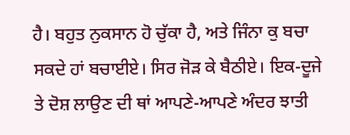ਹੈ। ਬਹੁਤ ਨੁਕਸਾਨ ਹੋ ਚੁੱਕਾ ਹੈ, ਅਤੇ ਜਿੰਨਾ ਕੁ ਬਚਾ ਸਕਦੇ ਹਾਂ ਬਚਾਈਏ। ਸਿਰ ਜੋੜ ਕੇ ਬੈਠੀਏ। ਇਕ-ਦੂਜੇ ਤੇ ਦੋਸ਼ ਲਾਉਣ ਦੀ ਥਾਂ ਆਪਣੇ-ਆਪਣੇ ਅੰਦਰ ਝਾਤੀ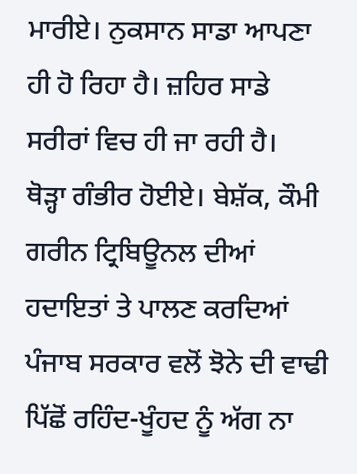ਮਾਰੀਏ। ਨੁਕਸਾਨ ਸਾਡਾ ਆਪਣਾ ਹੀ ਹੋ ਰਿਹਾ ਹੈ। ਜ਼ਹਿਰ ਸਾਡੇ ਸਰੀਰਾਂ ਵਿਚ ਹੀ ਜਾ ਰਹੀ ਹੈ।
ਥੋੜ੍ਹਾ ਗੰਭੀਰ ਹੋਈਏ। ਬੇਸ਼ੱਕ, ਕੌਮੀ ਗਰੀਨ ਟ੍ਰਿਬਿਊਨਲ ਦੀਆਂ ਹਦਾਇਤਾਂ ਤੇ ਪਾਲਣ ਕਰਦਿਆਂ ਪੰਜਾਬ ਸਰਕਾਰ ਵਲੋਂ ਝੋਨੇ ਦੀ ਵਾਢੀ ਪਿੱਛੋਂ ਰਹਿੰਦ-ਖੂੰਹਦ ਨੂੰ ਅੱਗ ਨਾ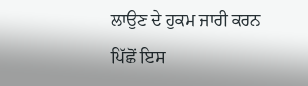ਲਾਉਣ ਦੇ ਹੁਕਮ ਜਾਰੀ ਕਰਨ ਪਿੱਛੋਂ ਇਸ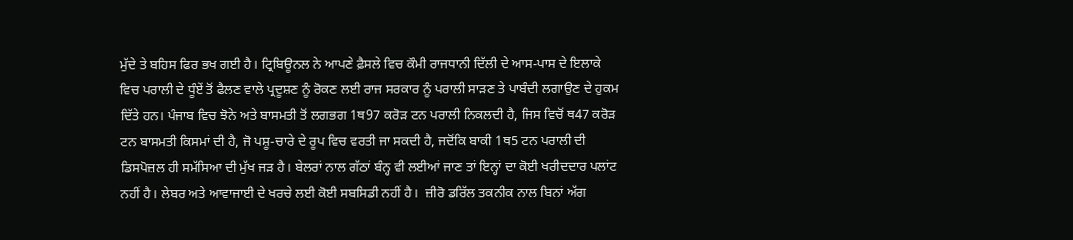ਮੁੱਦੇ ਤੇ ਬਹਿਸ ਫਿਰ ਭਖ ਗਈ ਹੈ। ਟ੍ਰਿਬਿਊਨਲ ਨੇ ਆਪਣੇ ਫ਼ੈਸਲੇ ਵਿਚ ਕੌਮੀ ਰਾਜਧਾਨੀ ਦਿੱਲੀ ਦੇ ਆਸ-ਪਾਸ ਦੇ ਇਲਾਕੇ ਵਿਚ ਪਰਾਲੀ ਦੇ ਧੂੰਏਂ ਤੋਂ ਫੈਲਣ ਵਾਲੇ ਪ੍ਰਦੂਸ਼ਣ ਨੂੰ ਰੋਕਣ ਲਈ ਰਾਜ ਸਰਕਾਰ ਨੂੰ ਪਰਾਲੀ ਸਾੜਣ ਤੇ ਪਾਬੰਦੀ ਲਗਾਉਣ ਦੇ ਹੁਕਮ ਦਿੱਤੇ ਹਨ। ਪੰਜਾਬ ਵਿਚ ਝੋਨੇ ਅਤੇ ਬਾਸਮਤੀ ਤੋਂ ਲਗਭਗ 1ਥ97 ਕਰੋੜ ਟਨ ਪਰਾਲੀ ਨਿਕਲਦੀ ਹੈ, ਜਿਸ ਵਿਚੋਂ ਥ47 ਕਰੋੜ ਟਨ ਬਾਸਮਤੀ ਕਿਸਮਾਂ ਦੀ ਹੈ, ਜੋ ਪਸ਼ੂ-ਚਾਰੇ ਦੇ ਰੂਪ ਵਿਚ ਵਰਤੀ ਜਾ ਸਕਦੀ ਹੈ, ਜਦੋਂਕਿ ਬਾਕੀ 1ਥ5 ਟਨ ਪਰਾਲੀ ਦੀ ਡਿਸਪੋਜ਼ਲ ਹੀ ਸਮੱਸਿਆ ਦੀ ਮੁੱਖ ਜੜ ਹੈ। ਬੇਲਰਾਂ ਨਾਲ ਗੱਠਾਂ ਬੰਨ੍ਹ ਵੀ ਲਈਆਂ ਜਾਣ ਤਾਂ ਇਨ੍ਹਾਂ ਦਾ ਕੋਈ ਖਰੀਦਦਾਰ ਪਲਾਂਟ ਨਹੀਂ ਹੈ। ਲੇਬਰ ਅਤੇ ਆਵਾਜਾਈ ਦੇ ਖਰਚੇ ਲਈ ਕੋਈ ਸਬਸਿਡੀ ਨਹੀਂ ਹੈ।  ਜ਼ੀਰੋ ਡਰਿੱਲ ਤਕਨੀਕ ਨਾਲ ਬਿਨਾਂ ਅੱਗ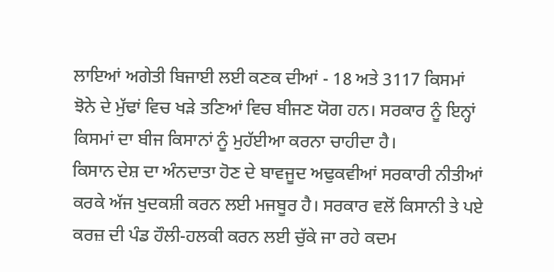ਲਾਇਆਂ ਅਗੇਤੀ ਬਿਜਾਈ ਲਈ ਕਣਕ ਦੀਆਂ - 18 ਅਤੇ 3117 ਕਿਸਮਾਂ ਝੋਨੇ ਦੇ ਮੁੱਢਾਂ ਵਿਚ ਖੜੇ ਤਣਿਆਂ ਵਿਚ ਬੀਜਣ ਯੋਗ ਹਨ। ਸਰਕਾਰ ਨੂੰ ਇਨ੍ਹਾਂ ਕਿਸਮਾਂ ਦਾ ਬੀਜ ਕਿਸਾਨਾਂ ਨੂੰ ਮੁਹੱਈਆ ਕਰਨਾ ਚਾਹੀਦਾ ਹੈ।
ਕਿਸਾਨ ਦੇਸ਼ ਦਾ ਅੰਨਦਾਤਾ ਹੋਣ ਦੇ ਬਾਵਜੂਦ ਅਢੁਕਵੀਆਂ ਸਰਕਾਰੀ ਨੀਤੀਆਂ ਕਰਕੇ ਅੱਜ ਖੁਦਕਸ਼ੀ ਕਰਨ ਲਈ ਮਜਬੂਰ ਹੈ। ਸਰਕਾਰ ਵਲੋਂ ਕਿਸਾਨੀ ਤੇ ਪਏ ਕਰਜ਼ ਦੀ ਪੰਡ ਹੌਲੀ-ਹਲਕੀ ਕਰਨ ਲਈ ਚੁੱਕੇ ਜਾ ਰਹੇ ਕਦਮ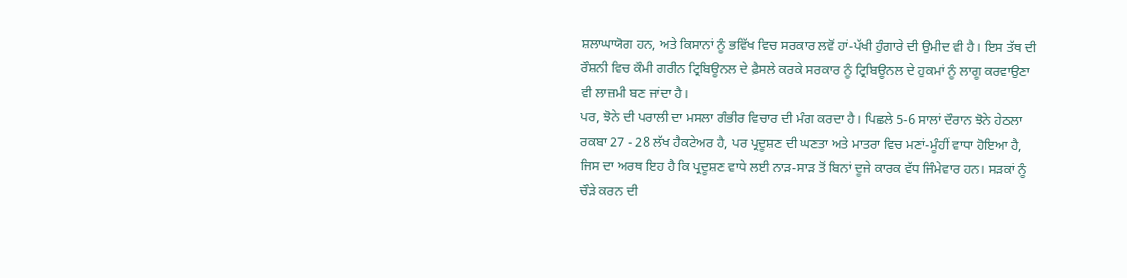ਸ਼ਲਾਘਾਯੋਗ ਹਨ, ਅਤੇ ਕਿਸਾਨਾਂ ਨੂੰ ਭਵਿੱਖ ਵਿਚ ਸਰਕਾਰ ਲਵੋਂ ਹਾਂ-ਪੱਖੀ ਹੁੰਗਾਰੇ ਦੀ ਉਮੀਦ ਵੀ ਹੈ। ਇਸ ਤੱਥ ਦੀ ਰੌਸ਼ਨੀ ਵਿਚ ਕੌਮੀ ਗਰੀਨ ਟ੍ਰਿਬਿਊਨਲ ਦੇ ਫ਼ੈਸਲੇ ਕਰਕੇ ਸਰਕਾਰ ਨੂੰ ਟ੍ਰਿਬਿਊਨਲ ਦੇ ਹੁਕਮਾਂ ਨੂੰ ਲਾਗੂ ਕਰਵਾਉਣਾ ਵੀ ਲਾਜ਼ਮੀ ਬਣ ਜਾਂਦਾ ਹੈ।
ਪਰ, ਝੋਨੇ ਦੀ ਪਰਾਲੀ ਦਾ ਮਸਲਾ ਗੰਭੀਰ ਵਿਚਾਰ ਦੀ ਮੰਗ ਕਰਦਾ ਹੈ। ਪਿਛਲੇ 5-6 ਸਾਲਾਂ ਦੌਰਾਨ ਝੋਨੇ ਹੇਠਲਾ ਰਕਬਾ 27 - 28 ਲੱਖ ਹੈਕਟੇਅਰ ਹੈ, ਪਰ ਪ੍ਰਦੂਸ਼ਣ ਦੀ ਘਣਤਾ ਅਤੇ ਮਾਤਰਾ ਵਿਚ ਮਣਾਂ-ਮੂੰਹੀਂ ਵਾਧਾ ਹੋਇਆ ਹੈ, ਜਿਸ ਦਾ ਅਰਥ ਇਹ ਹੈ ਕਿ ਪ੍ਰਦੂਸ਼ਣ ਵਾਧੇ ਲਈ ਨਾੜ-ਸਾੜ ਤੋਂ ਬਿਨਾਂ ਦੂਜੇ ਕਾਰਕ ਵੱਧ ਜਿੰਮੇਵਾਰ ਹਨ। ਸੜਕਾਂ ਨੂੰ ਚੌੜੇ ਕਰਨ ਦੀ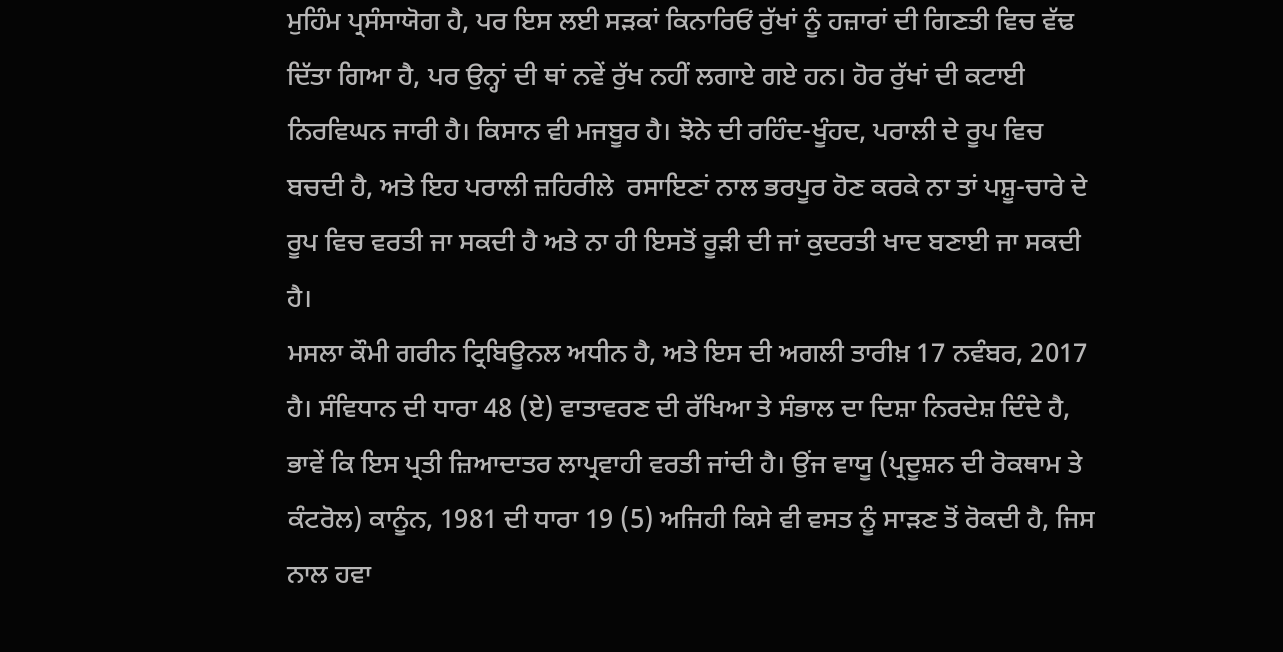ਮੁਹਿੰਮ ਪ੍ਰਸੰਸਾਯੋਗ ਹੈ, ਪਰ ਇਸ ਲਈ ਸੜਕਾਂ ਕਿਨਾਰਿਓਂ ਰੁੱਖਾਂ ਨੂੰ ਹਜ਼ਾਰਾਂ ਦੀ ਗਿਣਤੀ ਵਿਚ ਵੱਢ ਦਿੱਤਾ ਗਿਆ ਹੈ, ਪਰ ਉਨ੍ਹਾਂ ਦੀ ਥਾਂ ਨਵੇਂ ਰੁੱਖ ਨਹੀਂ ਲਗਾਏ ਗਏ ਹਨ। ਹੋਰ ਰੁੱਖਾਂ ਦੀ ਕਟਾਈ ਨਿਰਵਿਘਨ ਜਾਰੀ ਹੈ। ਕਿਸਾਨ ਵੀ ਮਜਬੂਰ ਹੈ। ਝੋਨੇ ਦੀ ਰਹਿੰਦ-ਖੂੰਹਦ, ਪਰਾਲੀ ਦੇ ਰੂਪ ਵਿਚ ਬਚਦੀ ਹੈ, ਅਤੇ ਇਹ ਪਰਾਲੀ ਜ਼ਹਿਰੀਲੇ  ਰਸਾਇਣਾਂ ਨਾਲ ਭਰਪੂਰ ਹੋਣ ਕਰਕੇ ਨਾ ਤਾਂ ਪਸ਼ੂ-ਚਾਰੇ ਦੇ ਰੂਪ ਵਿਚ ਵਰਤੀ ਜਾ ਸਕਦੀ ਹੈ ਅਤੇ ਨਾ ਹੀ ਇਸਤੋਂ ਰੂੜੀ ਦੀ ਜਾਂ ਕੁਦਰਤੀ ਖਾਦ ਬਣਾਈ ਜਾ ਸਕਦੀ ਹੈ।
ਮਸਲਾ ਕੌਮੀ ਗਰੀਨ ਟ੍ਰਿਬਿਊਨਲ ਅਧੀਨ ਹੈ, ਅਤੇ ਇਸ ਦੀ ਅਗਲੀ ਤਾਰੀਖ਼ 17 ਨਵੰਬਰ, 2017 ਹੈ। ਸੰਵਿਧਾਨ ਦੀ ਧਾਰਾ 48 (ਏ) ਵਾਤਾਵਰਣ ਦੀ ਰੱਖਿਆ ਤੇ ਸੰਭਾਲ ਦਾ ਦਿਸ਼ਾ ਨਿਰਦੇਸ਼ ਦਿੰਦੇ ਹੈ, ਭਾਵੇਂ ਕਿ ਇਸ ਪ੍ਰਤੀ ਜ਼ਿਆਦਾਤਰ ਲਾਪ੍ਰਵਾਹੀ ਵਰਤੀ ਜਾਂਦੀ ਹੈ। ਉਂਜ ਵਾਯੂ (ਪ੍ਰਦੂਸ਼ਨ ਦੀ ਰੋਕਥਾਮ ਤੇ ਕੰਟਰੋਲ) ਕਾਨੂੰਨ, 1981 ਦੀ ਧਾਰਾ 19 (5) ਅਜਿਹੀ ਕਿਸੇ ਵੀ ਵਸਤ ਨੂੰ ਸਾੜਣ ਤੋਂ ਰੋਕਦੀ ਹੈ, ਜਿਸ ਨਾਲ ਹਵਾ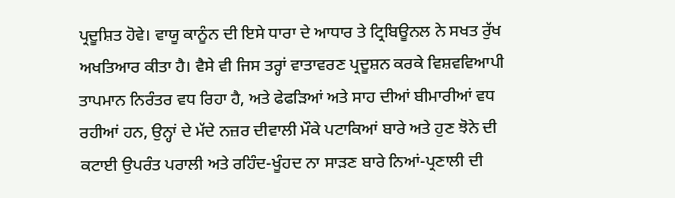ਪ੍ਰਦੂਸ਼ਿਤ ਹੋਵੇ। ਵਾਯੂ ਕਾਨੂੰਨ ਦੀ ਇਸੇ ਧਾਰਾ ਦੇ ਆਧਾਰ ਤੇ ਟ੍ਰਿਬਿਊਨਲ ਨੇ ਸਖਤ ਰੁੱਖ ਅਖਤਿਆਰ ਕੀਤਾ ਹੈ। ਵੈਸੇ ਵੀ ਜਿਸ ਤਰ੍ਹਾਂ ਵਾਤਾਵਰਣ ਪ੍ਰਦੂਸ਼ਨ ਕਰਕੇ ਵਿਸ਼ਵਵਿਆਪੀ ਤਾਪਮਾਨ ਨਿਰੰਤਰ ਵਧ ਰਿਹਾ ਹੈ, ਅਤੇ ਫੇਫੜਿਆਂ ਅਤੇ ਸਾਹ ਦੀਆਂ ਬੀਮਾਰੀਆਂ ਵਧ ਰਹੀਆਂ ਹਨ, ਉਨ੍ਹਾਂ ਦੇ ਮੱਦੇ ਨਜ਼ਰ ਦੀਵਾਲੀ ਮੌਕੇ ਪਟਾਕਿਆਂ ਬਾਰੇ ਅਤੇ ਹੁਣ ਝੋਨੇ ਦੀ ਕਟਾਈ ਉਪਰੰਤ ਪਰਾਲੀ ਅਤੇ ਰਹਿੰਦ-ਖੂੰਹਦ ਨਾ ਸਾੜਣ ਬਾਰੇ ਨਿਆਂ-ਪ੍ਰਣਾਲੀ ਦੀ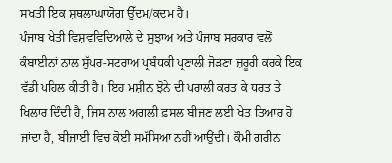ਸਖਤੀ ਇਕ ਸ਼ਥਲਾਘਾਯੋਗ ਉੱਦਮ/ਕਦਮ ਹੈ।
ਪੰਜਾਬ ਖੇਤੀ ਵਿਸ਼ਵਵਿਦਿਆਲੇ ਦੇ ਸੁਝਾਅ ਅਤੇ ਪੰਜਾਬ ਸਰਕਾਰ ਵਲੋਂ ਕੰਬਾਈਨਾਂ ਨਾਲ ਸੁੱਪਰ-ਸਟਰਾਅ ਪ੍ਰਬੰਧਕੀ ਪ੍ਰਣਾਲੀ ਜੋੜਣਾ ਜ਼ਰੂਰੀ ਕਰਕੇ ਇਕ ਵੱਡੀ ਪਹਿਲ ਕੀਤੀ ਹੈ। ਇਹ ਮਸ਼ੀਨ ਝੋਨੇ ਦੀ ਪਰਾਲੀ ਕਰਤ ਕੇ ਧਰਤ ਤੇ ਖਿਲਾਰ ਦਿੰਦੀ ਹੈ, ਜਿਸ ਨਾਲ ਅਗਲੀ ਫ਼ਸਲ ਬੀਜਣ ਲਈ ਖੇਤ ਤਿਆਰ ਹੋ ਜਾਂਦਾ ਹੈ, ਬੀਜਾਈ ਵਿਚ ਕੋਈ ਸਮੱਸਿਆ ਨਹੀਂ ਆਉਂਦੀ। ਕੌਮੀ ਗਰੀਨ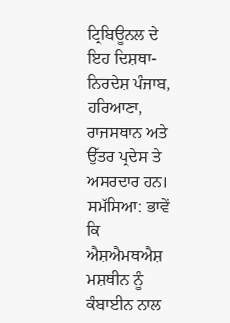ਟ੍ਰਿਬਿਊਨਲ ਦੇ ਇਹ ਦਿਸ਼ਥਾ-ਨਿਰਦੇਸ਼ ਪੰਜਾਬ, ਹਰਿਆਣਾ, ਰਾਜਸਥਾਨ ਅਤੇ ਉੱਤਰ ਪ੍ਰਦੇਸ ਤੇ ਅਸਰਦਾਰ ਹਨ।
ਸਮੱਸਿਆ: ਭਾਵੇਂ ਕਿ ਐਸ਼ਐਮਥਐਸ਼ ਮਸ਼ਥੀਨ ਨੂੰ ਕੰਬਾਈਨ ਨਾਲ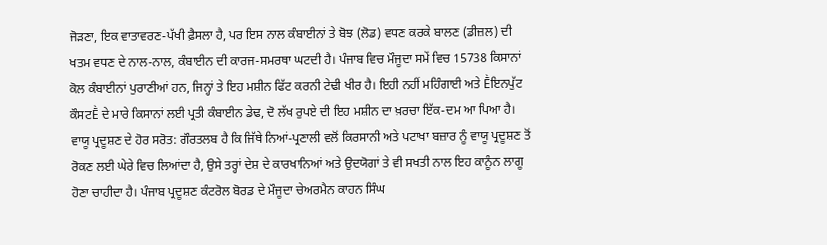ਜੋੜਣਾ, ਇਕ ਵਾਤਾਵਰਣ-ਪੱਖੀ ਫ਼ੈਸਲਾ ਹੈ, ਪਰ ਇਸ ਨਾਲ ਕੰਬਾਈਨਾਂ ਤੇ ਬੋਝ (ਲੋਡ) ਵਧਣ ਕਰਕੇ ਬਾਲਣ (ਡੀਜ਼ਲ) ਦੀ ਖਤਮ ਵਧਣ ਦੇ ਨਾਲ-ਨਾਲ, ਕੰਬਾਈਨ ਦੀ ਕਾਰਜ-ਸਮਰਥਾ ਘਟਦੀ ਹੈ। ਪੰਜਾਬ ਵਿਚ ਮੌਜੂਦਾ ਸਮੇਂ ਵਿਚ 15738 ਕਿਸਾਨਾਂ ਕੋਲ ਕੰਬਾਈਨਾਂ ਪੁਰਾਣੀਆਂ ਹਨ, ਜਿਨ੍ਹਾਂ ਤੇ ਇਹ ਮਸ਼ੀਨ ਫਿੱਟ ਕਰਨੀ ਟੇਢੀ ਖੀਰ ਹੈ। ਇਹੀ ਨਹੀਂ ਮਹਿੰਗਾਈ ਅਤੇ Ḕਇਨਪੁੱਟ ਕੌਸਟḔ ਦੇ ਮਾਰੇ ਕਿਸਾਨਾਂ ਲਈ ਪ੍ਰਤੀ ਕੰਬਾਈਨ ਡੇਢ, ਦੋ ਲੱਖ ਰੁਪਏ ਦੀ ਇਹ ਮਸ਼ੀਨ ਦਾ ਖ਼ਰਚਾ ਇੱਕ-ਦਮ ਆ ਪਿਆ ਹੈ।
ਵਾਯੂ ਪ੍ਰਦੂਸ਼ਣ ਦੇ ਹੋਰ ਸਰੋਤ: ਗੌਰਤਲਬ ਹੈ ਕਿ ਜਿੱਥੇ ਨਿਆਂ-ਪ੍ਰਣਾਲੀ ਵਲੋਂ ਕਿਰਸਾਨੀ ਅਤੇ ਪਟਾਖਾ ਬਜ਼ਾਰ ਨੂੰ ਵਾਯੂ ਪ੍ਰਦੂਸ਼ਣ ਤੋਂ ਰੋਕਣ ਲਈ ਘੇਰੇ ਵਿਚ ਲਿਆਂਦਾ ਹੈ, ਉਸੇ ਤਰ੍ਹਾਂ ਦੇਸ਼ ਦੇ ਕਾਰਖਾਨਿਆਂ ਅਤੇ ਉਦਯੋਗਾਂ ਤੇ ਵੀ ਸਖਤੀ ਨਾਲ ਇਹ ਕਾਨੂੰਨ ਲਾਗੂ ਹੋਣਾ ਚਾਹੀਦਾ ਹੈ। ਪੰਜਾਬ ਪ੍ਰਦੂਸ਼ਣ ਕੰਟਰੋਲ ਬੋਰਡ ਦੇ ਮੌਜੂਦਾ ਚੇਅਰਮੈਨ ਕਾਹਨ ਸਿੰਘ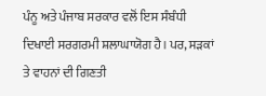ਪੰਨੂ ਅਤੇ ਪੰਜਾਬ ਸਰਕਾਰ ਵਲੋਂ ਇਸ ਸੰਬੰਧੀ ਦਿਖਾਈ ਸਰਗਰਮੀ ਸ਼ਲਾਘਾਯੋਗ ਹੈ। ਪਰ, ਸੜਕਾਂ ਤੇ ਵਾਹਨਾਂ ਦੀ ਗਿਣਤੀ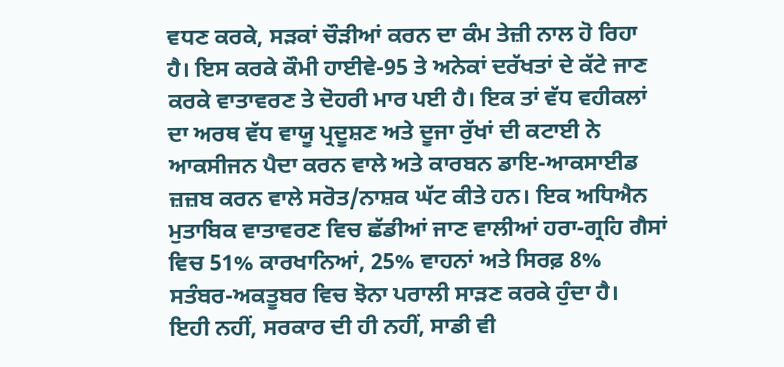ਵਧਣ ਕਰਕੇ, ਸੜਕਾਂ ਚੌੜੀਆਂ ਕਰਨ ਦਾ ਕੰਮ ਤੇਜ਼ੀ ਨਾਲ ਹੋ ਰਿਹਾ ਹੈ। ਇਸ ਕਰਕੇ ਕੌਮੀ ਹਾਈਵੇ-95 ਤੇ ਅਨੇਕਾਂ ਦਰੱਖਤਾਂ ਦੇ ਕੱਟੇ ਜਾਣ ਕਰਕੇ ਵਾਤਾਵਰਣ ਤੇ ਦੋਹਰੀ ਮਾਰ ਪਈ ਹੈ। ਇਕ ਤਾਂ ਵੱਧ ਵਹੀਕਲਾਂ ਦਾ ਅਰਥ ਵੱਧ ਵਾਯੂ ਪ੍ਰਦੂਸ਼ਣ ਅਤੇ ਦੂਜਾ ਰੁੱਖਾਂ ਦੀ ਕਟਾਈ ਨੇ ਆਕਸੀਜਨ ਪੈਦਾ ਕਰਨ ਵਾਲੇ ਅਤੇ ਕਾਰਬਨ ਡਾਇ-ਆਕਸਾਈਡ ਜ਼ਜ਼ਬ ਕਰਨ ਵਾਲੇ ਸਰੋਤ/ਨਾਸ਼ਕ ਘੱਟ ਕੀਤੇ ਹਨ। ਇਕ ਅਧਿਐਨ ਮੁਤਾਬਿਕ ਵਾਤਾਵਰਣ ਵਿਚ ਛੱਡੀਆਂ ਜਾਣ ਵਾਲੀਆਂ ਹਰਾ-ਗ੍ਰਹਿ ਗੈਸਾਂ ਵਿਚ 51% ਕਾਰਖਾਨਿਆਂ, 25% ਵਾਹਨਾਂ ਅਤੇ ਸਿਰਫ਼ 8% ਸਤੰਬਰ-ਅਕਤੂਬਰ ਵਿਚ ਝੋਨਾ ਪਰਾਲੀ ਸਾੜਣ ਕਰਕੇ ਹੁੰਦਾ ਹੈ।
ਇਹੀ ਨਹੀਂ, ਸਰਕਾਰ ਦੀ ਹੀ ਨਹੀਂ, ਸਾਡੀ ਵੀ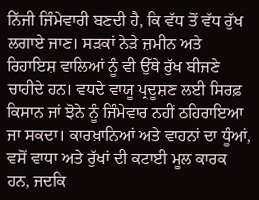ਨਿੱਜੀ ਜਿੰਮੇਵਾਰੀ ਬਣਦੀ ਹੈ, ਕਿ ਵੱਧ ਤੋਂ ਵੱਧ ਰੁੱਖ ਲਗਾਏ ਜਾਣ। ਸੜਕਾਂ ਨੇੜੇ ਜ਼ਮੀਨ ਅਤੇ ਰਿਹਾਇਸ਼ ਵਾਲਿਆਂ ਨੂੰ ਵੀ ਉੱਥੇ ਰੁੱਖ ਬੀਜਣੇ ਚਾਹੀਦੇ ਹਨ। ਵਧਦੇ ਵਾਯੂ ਪ੍ਰਦੂਸ਼ਣ ਲਈ ਸਿਰਫ਼ ਕਿਸਾਨ ਜਾਂ ਝੋਨੇ ਨੂੰ ਜਿੰਮੇਵਾਰ ਨਹੀਂ ਠਹਿਰਾਇਆ ਜਾ ਸਕਦਾ। ਕਾਰਖ਼ਾਨਿਆਂ ਅਤੇ ਵਾਹਨਾਂ ਦਾ ਧੂੰਆਂ, ਵਸੋਂ ਵਾਧਾ ਅਤੇ ਰੁੱਖਾਂ ਦੀ ਕਟਾਈ ਮੂਲ ਕਾਰਕ ਹਨ, ਜਦਕਿ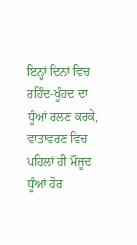ਇਨ੍ਹਾਂ ਦਿਨਾਂ ਵਿਚ ਰਹਿੰਦ-ਖੂੰਹਦ ਦਾ ਧੂੰਆਂ ਰਲਣ ਕਰਕੇ, ਵਾਤਾਵਰਣ ਵਿਚ ਪਹਿਲਾਂ ਹੀ ਮੌਜੂਦ ਧੂੰਆਂ ਹੋਰ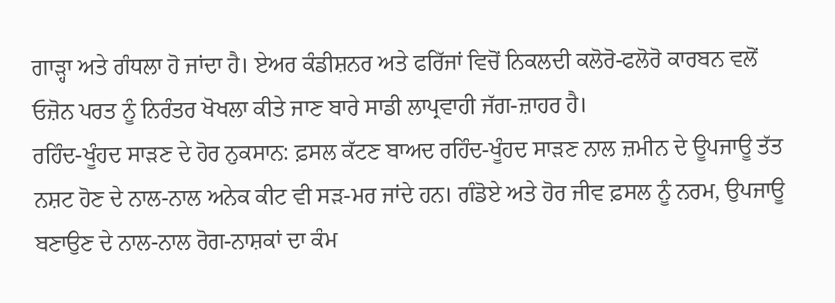ਗਾੜ੍ਹਾ ਅਤੇ ਗੰਧਲਾ ਹੋ ਜਾਂਦਾ ਹੈ। ਏਅਰ ਕੰਡੀਸ਼ਨਰ ਅਤੇ ਫਰਿੱਜਾਂ ਵਿਚੋਂ ਨਿਕਲਦੀ ਕਲੋਰੋ-ਫਲੋਰੋ ਕਾਰਬਨ ਵਲੋਂ ਓਜ਼ੋਨ ਪਰਤ ਨੂੰ ਨਿਰੰਤਰ ਖੋਖਲਾ ਕੀਤੇ ਜਾਣ ਬਾਰੇ ਸਾਡੀ ਲਾਪ੍ਰਵਾਹੀ ਜੱਗ-ਜ਼ਾਹਰ ਹੈ।
ਰਹਿੰਦ-ਖੂੰਹਦ ਸਾੜਣ ਦੇ ਹੋਰ ਨੁਕਸਾਨ: ਫ਼ਸਲ ਕੱਟਣ ਬਾਅਦ ਰਹਿੰਦ-ਖੂੰਹਦ ਸਾੜਣ ਨਾਲ ਜ਼ਮੀਨ ਦੇ ਊਪਜਾਊ ਤੱਤ ਨਸ਼ਟ ਹੋਣ ਦੇ ਨਾਲ-ਨਾਲ ਅਨੇਕ ਕੀਟ ਵੀ ਸੜ-ਮਰ ਜਾਂਦੇ ਹਨ। ਗੰਡੋਏ ਅਤੇ ਹੋਰ ਜੀਵ ਫ਼ਸਲ ਨੂੰ ਨਰਮ, ਉਪਜਾਊ ਬਣਾਉਣ ਦੇ ਨਾਲ-ਨਾਲ ਰੋਗ-ਨਾਸ਼ਕਾਂ ਦਾ ਕੰਮ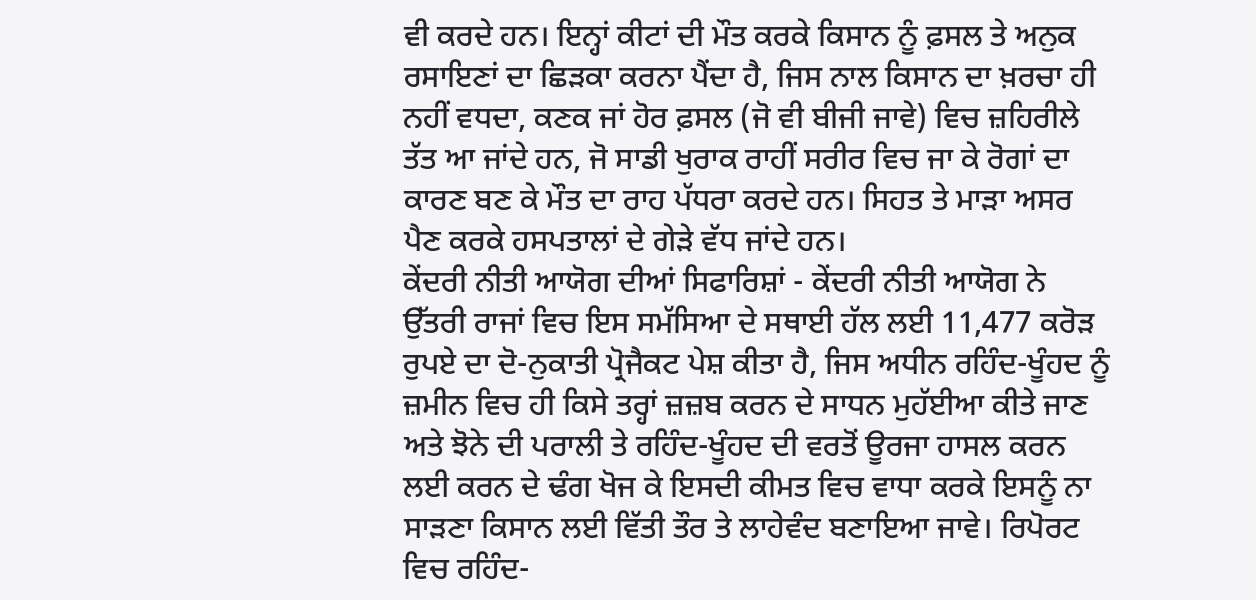ਵੀ ਕਰਦੇ ਹਨ। ਇਨ੍ਹਾਂ ਕੀਟਾਂ ਦੀ ਮੌਤ ਕਰਕੇ ਕਿਸਾਨ ਨੂੰ ਫ਼ਸਲ ਤੇ ਅਨੁਕ ਰਸਾਇਣਾਂ ਦਾ ਛਿੜਕਾ ਕਰਨਾ ਪੈਂਦਾ ਹੈ, ਜਿਸ ਨਾਲ ਕਿਸਾਨ ਦਾ ਖ਼ਰਚਾ ਹੀ ਨਹੀਂ ਵਧਦਾ, ਕਣਕ ਜਾਂ ਹੋਰ ਫ਼ਸਲ (ਜੋ ਵੀ ਬੀਜੀ ਜਾਵੇ) ਵਿਚ ਜ਼ਹਿਰੀਲੇ ਤੱਤ ਆ ਜਾਂਦੇ ਹਨ, ਜੋ ਸਾਡੀ ਖੁਰਾਕ ਰਾਹੀਂ ਸਰੀਰ ਵਿਚ ਜਾ ਕੇ ਰੋਗਾਂ ਦਾ ਕਾਰਣ ਬਣ ਕੇ ਮੌਤ ਦਾ ਰਾਹ ਪੱਧਰਾ ਕਰਦੇ ਹਨ। ਸਿਹਤ ਤੇ ਮਾੜਾ ਅਸਰ ਪੈਣ ਕਰਕੇ ਹਸਪਤਾਲਾਂ ਦੇ ਗੇੜੇ ਵੱਧ ਜਾਂਦੇ ਹਨ।
ਕੇਂਦਰੀ ਨੀਤੀ ਆਯੋਗ ਦੀਆਂ ਸਿਫਾਰਿਸ਼ਾਂ - ਕੇਂਦਰੀ ਨੀਤੀ ਆਯੋਗ ਨੇ ਉੱਤਰੀ ਰਾਜਾਂ ਵਿਚ ਇਸ ਸਮੱਸਿਆ ਦੇ ਸਥਾਈ ਹੱਲ ਲਈ 11,477 ਕਰੋੜ ਰੁਪਏ ਦਾ ਦੋ-ਨੁਕਾਤੀ ਪ੍ਰੋਜੈਕਟ ਪੇਸ਼ ਕੀਤਾ ਹੈ, ਜਿਸ ਅਧੀਨ ਰਹਿੰਦ-ਖੂੰਹਦ ਨੂੰ ਜ਼ਮੀਨ ਵਿਚ ਹੀ ਕਿਸੇ ਤਰ੍ਹਾਂ ਜ਼ਜ਼ਬ ਕਰਨ ਦੇ ਸਾਧਨ ਮੁਹੱਈਆ ਕੀਤੇ ਜਾਣ ਅਤੇ ਝੋਨੇ ਦੀ ਪਰਾਲੀ ਤੇ ਰਹਿੰਦ-ਖੂੰਹਦ ਦੀ ਵਰਤੋਂ ਊਰਜਾ ਹਾਸਲ ਕਰਨ ਲਈ ਕਰਨ ਦੇ ਢੰਗ ਖੋਜ ਕੇ ਇਸਦੀ ਕੀਮਤ ਵਿਚ ਵਾਧਾ ਕਰਕੇ ਇਸਨੂੰ ਨਾ ਸਾੜਣਾ ਕਿਸਾਨ ਲਈ ਵਿੱਤੀ ਤੌਰ ਤੇ ਲਾਹੇਵੰਦ ਬਣਾਇਆ ਜਾਵੇ। ਰਿਪੋਰਟ ਵਿਚ ਰਹਿੰਦ-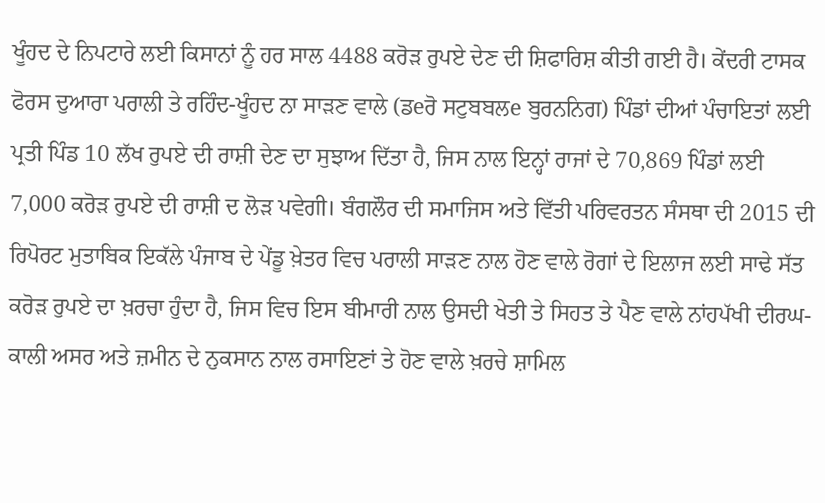ਖੂੰਹਦ ਦੇ ਨਿਪਟਾਰੇ ਲਈ ਕਿਸਾਨਾਂ ਨੂੰ ਹਰ ਸਾਲ 4488 ਕਰੋੜ ਰੁਪਏ ਦੇਣ ਦੀ ਸ਼ਿਫਾਰਿਸ਼ ਕੀਤੀ ਗਈ ਹੈ। ਕੇਂਦਰੀ ਟਾਸਕ ਫੋਰਸ ਦੁਆਰਾ ਪਰਾਲੀ ਤੇ ਰਹਿੰਦ-ਖੂੰਹਦ ਨਾ ਸਾੜਣ ਵਾਲੇ (ਡeਰੋ ਸਟੁਬਬਲe ਬੁਰਨਨਿਗ) ਪਿੰਡਾਂ ਦੀਆਂ ਪੰਚਾਇਤਾਂ ਲਈ ਪ੍ਰਤੀ ਪਿੰਡ 10 ਲੱਖ ਰੁਪਏ ਦੀ ਰਾਸ਼ੀ ਦੇਣ ਦਾ ਸੁਝਾਅ ਦਿੱਤਾ ਹੈ, ਜਿਸ ਨਾਲ ਇਨ੍ਹਾਂ ਰਾਜਾਂ ਦੇ 70,869 ਪਿੰਡਾਂ ਲਈ 7,000 ਕਰੋੜ ਰੁਪਏ ਦੀ ਰਾਸ਼ੀ ਦ ਲੋੜ ਪਵੇਗੀ। ਬੰਗਲੌਰ ਦੀ ਸਮਾਜਿਸ ਅਤੇ ਵਿੱਤੀ ਪਰਿਵਰਤਨ ਸੰਸਥਾ ਦੀ 2015 ਦੀ ਰਿਪੋਰਟ ਮੁਤਾਬਿਕ ਇਕੱਲੇ ਪੰਜਾਬ ਦੇ ਪੇਂਡੂ ਖ਼ੇਤਰ ਵਿਚ ਪਰਾਲੀ ਸਾੜਣ ਨਾਲ ਹੋਣ ਵਾਲੇ ਰੋਗਾਂ ਦੇ ਇਲਾਜ ਲਈ ਸਾਢੇ ਸੱਤ ਕਰੋੜ ਰੁਪਏ ਦਾ ਖ਼ਰਚਾ ਹੁੰਦਾ ਹੈ, ਜਿਸ ਵਿਚ ਇਸ ਬੀਮਾਰੀ ਨਾਲ ਉਸਦੀ ਖੇਤੀ ਤੇ ਸਿਹਤ ਤੇ ਪੈਣ ਵਾਲੇ ਨਾਂਹਪੱਖੀ ਦੀਰਘ-ਕਾਲੀ ਅਸਰ ਅਤੇ ਜ਼ਮੀਨ ਦੇ ਨੁਕਸਾਨ ਨਾਲ ਰਸਾਇਣਾਂ ਤੇ ਹੋਣ ਵਾਲੇ ਖ਼ਰਚੇ ਸ਼ਾਮਿਲ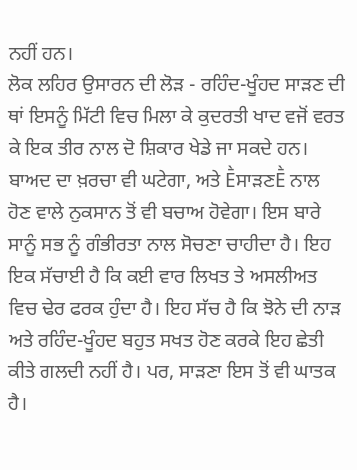ਨਹੀਂ ਹਨ।
ਲੋਕ ਲਹਿਰ ਉਸਾਰਨ ਦੀ ਲੋੜ - ਰਹਿੰਦ-ਖੂੰਹਦ ਸਾੜਣ ਦੀ ਥਾਂ ਇਸਨੂੰ ਮਿੱਟੀ ਵਿਚ ਮਿਲਾ ਕੇ ਕੁਦਰਤੀ ਖਾਦ ਵਜੋਂ ਵਰਤ ਕੇ ਇਕ ਤੀਰ ਨਾਲ ਦੋ ਸ਼ਿਕਾਰ ਖੇਡੇ ਜਾ ਸਕਦੇ ਹਨ। ਬਾਅਦ ਦਾ ਖ਼ਰਚਾ ਵੀ ਘਟੇਗਾ, ਅਤੇ ḔਸਾੜਣḔ ਨਾਲ ਹੋਣ ਵਾਲੇ ਨੁਕਸਾਨ ਤੋਂ ਵੀ ਬਚਾਅ ਹੋਵੇਗਾ। ਇਸ ਬਾਰੇ ਸਾਨੂੰ ਸਭ ਨੂੰ ਗੰਭੀਰਤਾ ਨਾਲ ਸੋਚਣਾ ਚਾਹੀਦਾ ਹੈ। ਇਹ ਇਕ ਸੱਚਾਈ ਹੈ ਕਿ ਕਈ ਵਾਰ ਲਿਖਤ ਤੇ ਅਸਲੀਅਤ ਵਿਚ ਢੇਰ ਫਰਕ ਹੁੰਦਾ ਹੈ। ਇਹ ਸੱਚ ਹੈ ਕਿ ਝੋਨੇ ਦੀ ਨਾੜ ਅਤੇ ਰਹਿੰਦ-ਖੂੰਹਦ ਬਹੁਤ ਸਖਤ ਹੋਣ ਕਰਕੇ ਇਹ ਛੇਤੀ ਕੀਤੇ ਗਲਦੀ ਨਹੀਂ ਹੈ। ਪਰ, ਸਾੜਣਾ ਇਸ ਤੋਂ ਵੀ ਘਾਤਕ ਹੈ।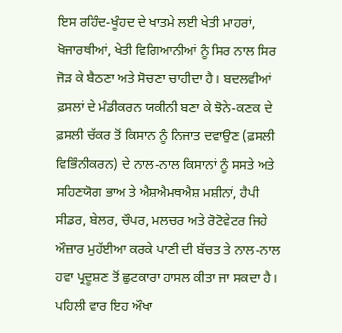ਇਸ ਰਹਿੰਦ-ਖੂੰਹਦ ਦੇ ਖਾਤਮੇ ਲਈ ਖੇਤੀ ਮਾਹਰਾਂ, ਖੋਜਾਰਥੀਆਂ, ਖੇਤੀ ਵਿਗਿਆਨੀਆਂ ਨੂੰ ਸਿਰ ਨਾਲ ਸਿਰ ਜੋੜ ਕੇ ਬੈਠਣਾ ਅਤੇ ਸੋਚਣਾ ਚਾਹੀਦਾ ਹੈ। ਬਦਲਵੀਆਂ ਫ਼ਸਲਾਂ ਦੇ ਮੰਡੀਕਰਨ ਯਕੀਨੀ ਬਣਾ ਕੇ ਝੋਨੇ-ਕਣਕ ਦੇ ਫ਼ਸਲੀ ਚੱਕਰ ਤੋਂ ਕਿਸਾਨ ਨੂੰ ਨਿਜਾਤ ਦਵਾਉਣ (ਫ਼ਸਲੀ ਵਿਭਿੰਨੀਕਰਨ) ਦੇ ਨਾਲ-ਨਾਲ ਕਿਸਾਨਾਂ ਨੂੰ ਸਸਤੇ ਅਤੇ ਸਹਿਣਯੋਗ ਭਾਅ ਤੇ ਐਸ਼ਐਮਥਐਸ਼ ਮਸ਼ੀਨਾਂ, ਹੈਪੀ ਸੀਡਰ, ਬੇਲਰ, ਚੌਪਰ, ਮਲਚਰ ਅਤੇ ਰੋਟੋਵੇਟਰ ਜਿਹੇ ਔਜ਼ਾਰ ਮੁਹੱਈਆ ਕਰਕੇ ਪਾਣੀ ਦੀ ਬੱਚਤ ਤੇ ਨਾਲ-ਨਾਲ ਹਵਾ ਪ੍ਰਦੂਸ਼ਣ ਤੋਂ ਛੁਟਕਾਰਾ ਹਾਸਲ ਕੀਤਾ ਜਾ ਸਕਦਾ ਹੈ। ਪਹਿਲੀ ਵਾਰ ਇਹ ਔਖਾ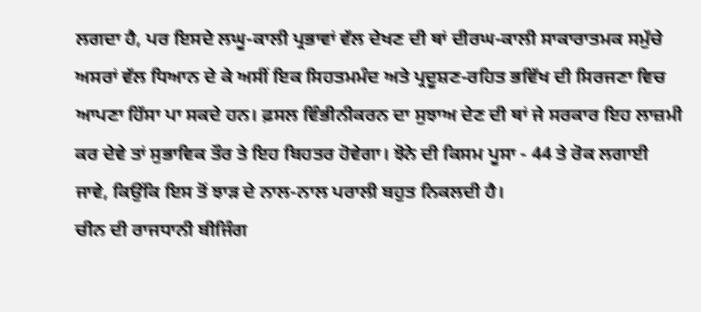ਲਗਦਾ ਹੈ, ਪਰ ਇਸਦੇ ਲਘੂ-ਕਾਲੀ ਪ੍ਰਭਾਵਾਂ ਵੱਲ ਦੇਖਣ ਦੀ ਥਾਂ ਦੀਰਘ-ਕਾਲੀ ਸਾਕਾਰਾਤਮਕ ਸਮੁੱਚੇ ਅਸਰਾਂ ਵੱਲ ਧਿਆਨ ਦੇ ਕੇ ਅਸੀਂ ਇਕ ਸਿਹਤਮਮੰਦ ਅਤੇ ਪ੍ਰਦੂਸ਼ਣ-ਰਹਿਤ ਭਵਿੱਖ ਦੀ ਸਿਰਜਣਾ ਵਿਚ ਆਪਣਾ ਹਿੱਸਾ ਪਾ ਸਕਦੇ ਹਨ। ਫ਼ਸਲ ਵਿੰਭੀਨੀਕਰਨ ਦਾ ਸੁਝਾਅ ਦੇਣ ਦੀ ਥਾਂ ਜੇ ਸਰਕਾਰ ਇਹ ਲਾਜ਼ਮੀ ਕਰ ਦੇਵੇ ਤਾਂ ਸੁਭਾਵਿਕ ਤੌਰ ਤੇ ਇਹ ਬਿਹਤਰ ਹੋਵੇਗਾ। ਝੋਨੇ ਦੀ ਕਿਸਮ ਪੂਸਾ - 44 ਤੇ ਰੋਕ ਲਗਾਈ ਜਾਵੇ, ਕਿਉਂਕਿ ਇਸ ਤੋਂ ਝਾੜ ਦੇ ਨਾਲ-ਨਾਲ ਪਰਾਲੀ ਬਹੁਤ ਨਿਕਲਦੀ ਹੈ।
ਚੀਨ ਦੀ ਰਾਜਧਾਨੀ ਬੀਜਿੰਗ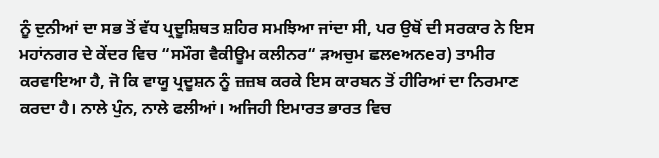ਨੂੰ ਦੁਨੀਆਂ ਦਾ ਸਭ ਤੋਂ ਵੱਧ ਪ੍ਰਦੂਸ਼ਿਥਤ ਸ਼ਹਿਰ ਸਮਝਿਆ ਜਾਂਦਾ ਸੀ, ਪਰ ਉਥੋਂ ਦੀ ਸਰਕਾਰ ਨੇ ਇਸ ਮਹਾਂਨਗਰ ਦੇ ਕੇਂਦਰ ਵਿਚ “ਸਮੌਗ ਵੈਕੀਊਮ ਕਲੀਨਰ“ ੜਅਚੁਮ ਛਲeਅਨeਰ) ਤਾਮੀਰ ਕਰਵਾਇਆ ਹੈ, ਜੋ ਕਿ ਵਾਯੂ ਪ੍ਰਦੂਸ਼ਨ ਨੂੰ ਜ਼ਜ਼ਬ ਕਰਕੇ ਇਸ ਕਾਰਬਨ ਤੋਂ ਹੀਰਿਆਂ ਦਾ ਨਿਰਮਾਣ ਕਰਦਾ ਹੈ। ਨਾਲੇ ਪੁੰਨ, ਨਾਲੇ ਫਲੀਆਂ। ਅਜਿਹੀ ਇਮਾਰਤ ਭਾਰਤ ਵਿਚ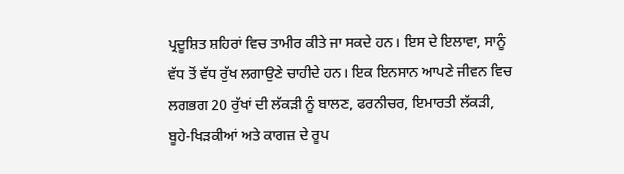ਪ੍ਰਦੂਸ਼ਿਤ ਸ਼ਹਿਰਾਂ ਵਿਚ ਤਾਮੀਰ ਕੀਤੇ ਜਾ ਸਕਦੇ ਹਨ। ਇਸ ਦੇ ਇਲਾਵਾ, ਸਾਨੂੰ ਵੱਧ ਤੋਂ ਵੱਧ ਰੁੱਖ ਲਗਾਉਣੇ ਚਾਹੀਦੇ ਹਨ। ਇਕ ਇਨਸਾਨ ਆਪਣੇ ਜੀਵਨ ਵਿਚ ਲਗਭਗ 20 ਰੁੱਖਾਂ ਦੀ ਲੱਕੜੀ ਨੂੰ ਬਾਲਣ, ਫਰਨੀਚਰ, ਇਮਾਰਤੀ ਲੱਕੜੀ, ਬੂਹੇ-ਖਿੜਕੀਆਂ ਅਤੇ ਕਾਗਜ਼ ਦੇ ਰੂਪ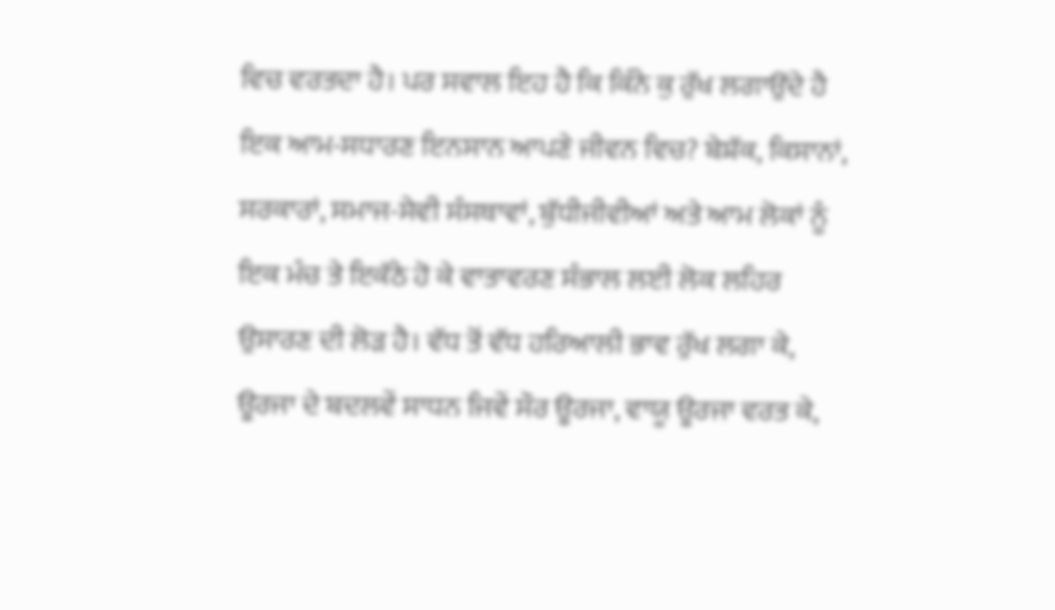ਵਿਚ ਵਰਤਦਾ ਹੈ। ਪਰ ਸਵਾਲ ਇਹ ਹੈ ਕਿ ਕਿੰਨੇ ਕੁ ਰੁੱਖ ਲਗਾਉਂਦੇ ਹੈ ਇਕ ਆਮ-ਸਧਾਰਣ ਇਨਸਾਨ ਆਪਣੇ ਜੀਵਨ ਵਿਚ? ਬੇਸ਼ੱਕ, ਕਿਸਾਨਾਂ, ਸਰਕਾਰਾਂ, ਸਮਾਜ-ਸੇਵੀ ਸੰਸਥਾਵਾਂ, ਬੁੱਧੀਜੀਵੀਆਂ ਅਤੇ ਆਮ ਲੋਕਾਂ ਨੂੰ ਇਕ ਮੰਚ ਤੇ ਇਕੱਠੇ ਹੋ ਕੇ ਵਾਤਾਵਰਣ ਸੰਭਾਲ ਲਈ ਲੋਕ ਲਹਿਰ ਉਸਾਰਣ ਦੀ ਲੋੜ ਹੈ। ਵੱਧ ਤੋਂ ਵੱਧ ਹਰਿਆਲੀ ਭਾਵ ਰੁੱਖ ਲਗਾ ਕੇ, ਊਰਜਾ ਦੇ ਬਦਲਵੇਂ ਸਾਧਨ ਜਿਵੇਂ ਸੌਰ ਊਰਜਾ, ਵਾਯੂ ਊਰਜਾ ਵਰਤ ਕੇ,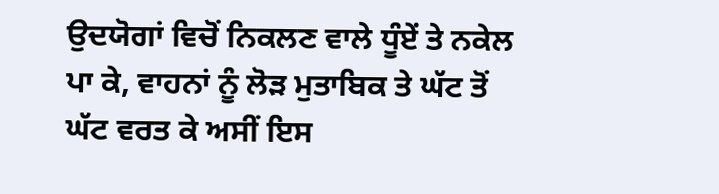ਉਦਯੋਗਾਂ ਵਿਚੋਂ ਨਿਕਲਣ ਵਾਲੇ ਧੂੰਏਂ ਤੇ ਨਕੇਲ ਪਾ ਕੇ, ਵਾਹਨਾਂ ਨੂੰ ਲੋੜ ਮੁਤਾਬਿਕ ਤੇ ਘੱਟ ਤੋਂ ਘੱਟ ਵਰਤ ਕੇ ਅਸੀਂ ਇਸ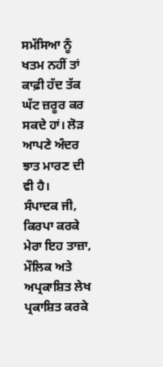ਸਮੱਸਿਆ ਨੂੰ ਖਤਮ ਨਹੀਂ ਤਾਂ ਕਾਫ਼ੀ ਹੱਦ ਤੱਕ ਘੱਟ ਜ਼ਰੂਰ ਕਰ ਸਕਦੇ ਹਾਂ। ਲੋੜ ਆਪਣੇ ਅੰਦਰ ਝਾਤ ਮਾਰਣ ਦੀ ਵੀ ਹੈ।
ਸੰਪਾਦਕ ਜੀ,
ਕਿਰਪਾ ਕਰਕੇ ਮੇਰਾ ਇਹ ਤਾਜ਼ਾ, ਮੌਲਿਕ ਅਤੇ ਅਪ੍ਰਕਾਸ਼ਿਤ ਲੇਖ ਪ੍ਰਕਾਸ਼ਿਤ ਕਰਕੇ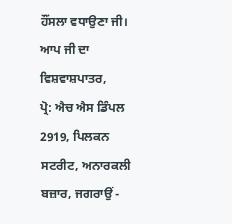ਹੌਂਸਲਾ ਵਧਾਉਣਾ ਜੀ। ਆਪ ਜੀ ਦਾ ਵਿਸ਼ਵਾਸ਼ਪਾਤਰ,
ਪ੍ਰੋ: ਐਚ ਐਸ ਡਿੰਪਲ
2919, ਪਿਲਕਨ ਸਟਰੀਟ, ਅਨਾਰਕਲੀ ਬਜ਼ਾਰ, ਜਗਰਾਉਂ -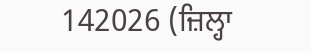142026 (ਜ਼ਿਲ੍ਹਾ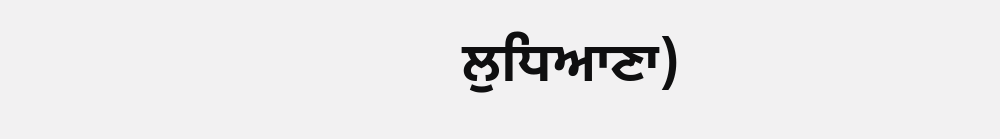ਲੁਧਿਆਣਾ)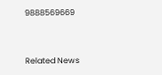9888569669


Related News